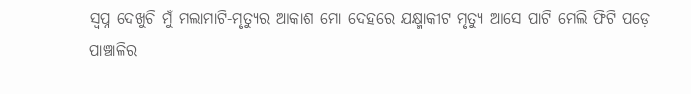ସ୍ୱପ୍ନ ଦେଖୁଚି ମୁଁ ମଲାମାଟି-ମୃତ୍ୟୁର ଆକାଶ ମୋ ଦେହରେ ଯକ୍ଷ୍ମାକୀଟ ମୃତ୍ୟୁ ଆସେ ପାଟି ମେଲି ଫିଟି ପଡ଼େ ପାଞ୍ଚାଳିର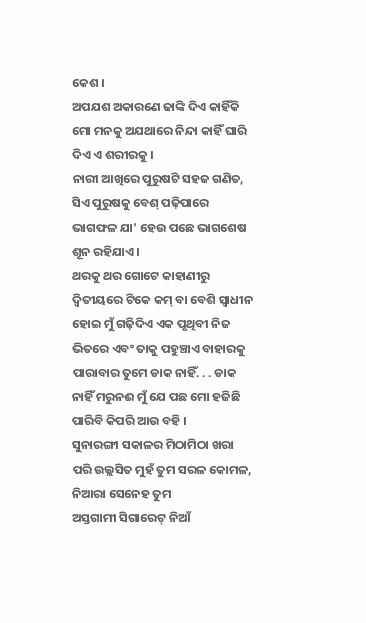କେଶ ।
ଅପଯଶ ଅକାରଣେ ଢାଙ୍କି ଦିଏ କାହିଁକି ମୋ ମନକୁ ଅଯଥାରେ ନିନ୍ଦା କାହିଁ ଘାରି ଦିଏ ଏ ଶରୀରକୁ ।
ନାରୀ ଆଖିରେ ପୁରୁଷଟି ସହଜ ଗଣିତ, ସିଏ ପୁରୁଷକୁ ବେଶ୍ ପଢ଼ିପାରେ ଭାଗଫଳ ଯା' ହେଉ ପଛେ ଭାଗଶେଷ ଶୂନ ରହିଯାଏ ।
ଥରକୁ ଥର ଗୋଟେ କାହାଣୀରୁ ଦ୍ୱିତୀୟରେ ଟିକେ କମ୍ ବା ବେଶି ସ୍ୱାଧୀନ ହୋଇ ମୁଁ ଗଢ଼ିଦିଏ ଏକ ପୃଥିବୀ ନିଜ ଭିତରେ ଏବଂ ତାକୁ ପହୁଞ୍ଚାଏ ବାହାରକୁ
ପାରାବାର ତୁମେ ଡାକ ନାହିଁ. . . ଡାକ ନାହିଁ ମରୁନଈ ମୁଁ ଯେ ପଛ ମୋ ହଜିଛି ପାରିବି କିପରି ଆଉ ବହି ।
ସୁନାରଙ୍ଗୀ ସକାଳର ମିଠାମିଠା ଖରା ପରି ଉଲ୍ଲସିତ ମୁହଁ ତୁମ ସରଳ କୋମଳ, ନିଆରା ସେନେହ ତୁମ
ଅସ୍ତଗାମୀ ସିଗାରେଟ୍ ନିଆଁ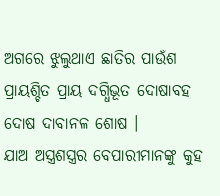ଅଗରେ ଝୁଲୁଥାଏ ଛାତିର ପାଉଁଶ ପ୍ରାୟଶ୍ଚିତ ପ୍ରାୟ ଦଗ୍ଧିଭୂତ ଦୋଷାବହ ଦୋଷ ଦାବାନଳ ଶୋଷ ।
ଯାଅ ଅସ୍ତ୍ରଶସ୍ତ୍ରର ବେପାରୀମାନଙ୍କୁ କୁହ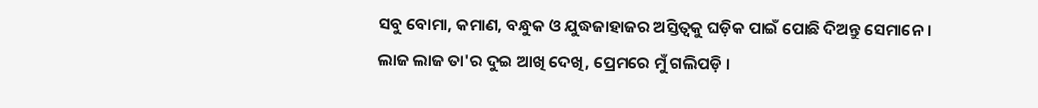ସବୁ ବୋମା, କମାଣ, ବନ୍ଧୁକ ଓ ଯୁଦ୍ଧଜାହାଜର ଅସ୍ତିତ୍ୱକୁ ଘଡ଼ିକ ପାଇଁ ପୋଛି ଦିଅନ୍ତୁ ସେମାନେ ।
ଲାଜ ଲାଜ ତା'ର ଦୁଇ ଆଖି ଦେଖି, ପ୍ରେମରେ ମୁଁ ଗଲିପଡ଼ି ।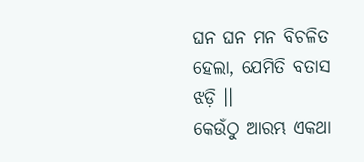ଘନ ଘନ ମନ ବିଚଳିତ ହେଲା, ଯେମିତି ବତାସ ଝଡ଼ି ।।
କେଉଁଠୁ ଆରମ୍ଭ ଏକଥା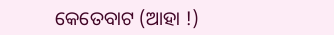କେତେବାଟ (ଆହା !)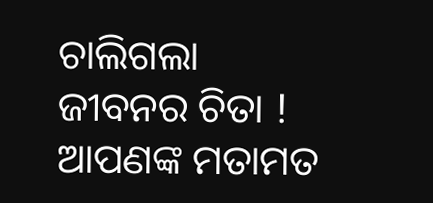ଚାଲିଗଲା ଜୀବନର ଚିତା !
ଆପଣଙ୍କ ମତାମତ